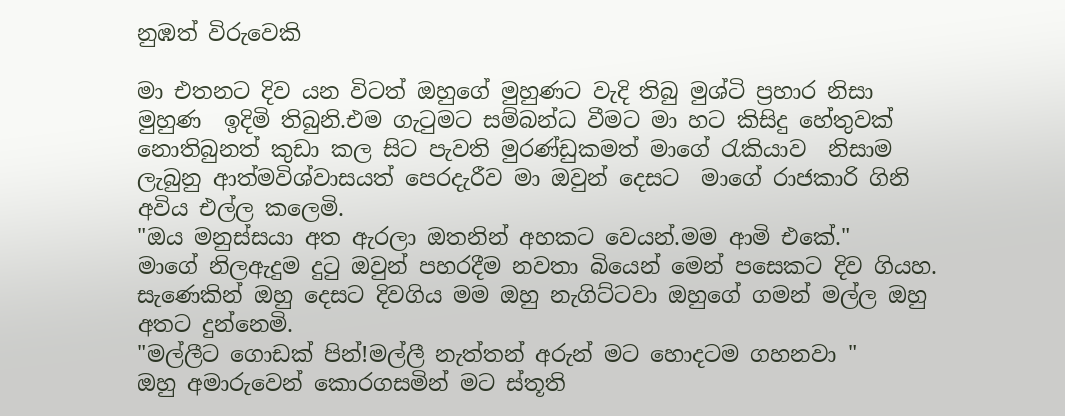නුඹත් විරුවෙකි

මා එතනට දිව යන විටත් ඔහුගේ මුහුණට වැදි තිබු මුශ්ටි ප්‍රහාර නිසා මුහුණ  ඉදිමි තිබුනි.එම ගැටුමට සම්බන්ධ වීමට මා හට කිසිදු හේතුවක් නොතිබුනත් කුඩා කල සිට පැවති මුරණ්ඩුකමත් මාගේ රැකියාව  නිසාම ලැබුනු ආත්මවිශ්වාසයත් පෙරදැරීව මා ඔවුන් දෙසට  මාගේ රාජකාරි ගිනි අවිය එල්ල කලෙමි.
"ඔය මනුස්සයා අත ඇරලා ඔතනින් අහකට වෙයන්.මම ආමි එකේ."
මාගේ නිලඇදුම දුටු ඔවුන් පහරදීම නවතා බියෙන් මෙන් පසෙකට දිව ගියහ. සැණෙකින් ඔහු දෙසට දිවගිය මම ඔහු නැගිට්ටවා ඔහුගේ ගමන් මල්ල ඔහු අතට දුන්නෙමි.
"මල්ලීට ගොඩක් පින්!මල්ලී නැත්තන් අරුන් මට හොදටම ගහනවා "
ඔහු අමාරුවෙන් කොරගසමින් මට ස්තූති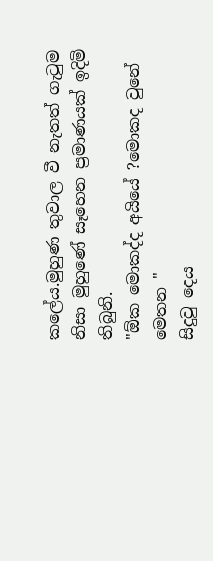කලේය.මුහුණ තුවාල වී නැතත් ගැටුම නිසා මුහුණේ සෑහෙන ප්‍රමාණයක් ඉදිමි තිබුනි.
"ඕක මොකද්ද අයියේ ?මොකද වුනේ මෙතන "
සිදුවු දෙය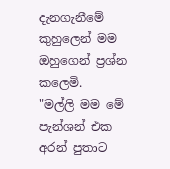දැනගැනීමේ කුහුලෙන් මම ඔහුගෙන් ප්‍රශ්න කලෙමි.
"මල්ලි මම මේ පැන්ශන් එක අරන් පුතාට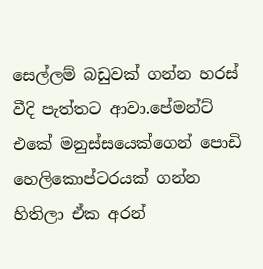සෙල්ලම් බඩුවක් ගන්න හරස් වීදි පැත්තට ආවා.පේමන්ට් එකේ මනුස්සයෙක්ගෙන් පොඩි හෙලිකොප්ටරයක් ගන්න හිතිලා ඒක අරන්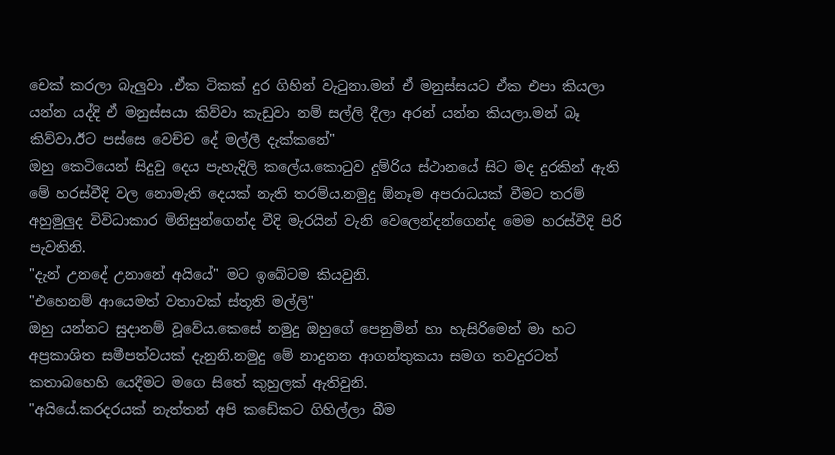චෙක් කරලා බැලුවා .ඒක ටිකක් දුර ගිහින් වැටුනා.මන් ඒ මනුස්සයට ඒක එපා කියලා යන්න යද්දි ඒ මනුස්සයා කිව්වා කැඩුවා නම් සල්ලි දීලා අරන් යන්න කියලා.මන් බෑ කිව්වා.ඊට පස්සෙ වෙච්ච දේ මල්ලී දැක්කනේ"
ඔහු කෙටියෙන් සිදුවු දෙය පැහැදිලි කලේය.කොටුව දුම්රිය ස්ථානයේ සිට මද දුරකින් ඇති මේ හරස්වීදි වල නොමැති දෙයක් නැති තරම්ය.නමුදු ඕනෑම අපරාධයක් වීමට තරම් අහුමුලුද විවිධාකාර මිනිසුන්ගෙන්ද වීදි මැරයින් වැනි වෙලෙන්දන්ගෙන්ද මෙම හරස්වීදි පිරි පැවතිනි.
"දැන් උනදේ උනානේ අයියේ" මට ඉබේටම කියවුනි.
"එහෙනම් ආයෙමත් වතාවක් ස්තූති මල්ලි"
ඔහු යන්නට සුදානම් වූවේය.කෙසේ නමුදු ඔහුගේ පෙනුමින් හා හැසිරිමෙන් මා හට අප්‍රකාශිත සමීපත්වයක් දැනුනි.නමුදු මේ නාදුනන ආගන්තුකයා සමග තවදුරටත් කතාබහෙහි යෙදීමට මගෙ සිතේ කුහුලක් ඇතිවුනි.
"අයියේ.කරදරයක් නැත්තන් අපි කඩේකට ගිහිල්ලා බීම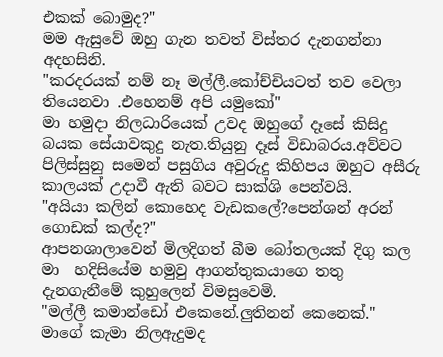එකක් බොමුද?"
මම ඇසුවේ ඔහු ගැන තවත් විස්තර දැනගන්නා අදහසිනි.
"කරදරයක් නම් නෑ මල්ලී.කෝච්චියටත් තව වෙලා තියෙනවා .එහෙනම් අපි යමුකෝ"
මා හමුදා නිලධාරියෙක් උවද ඔහුගේ දෑසේ කිසිදු බයක සේයාවකුදු නැත.තියුනු දෑස් විඩාබරය.අව්වට පිලිස්සුනු සමෙන් පසුගිය අවුරුදු කිහිපය ඔහුට අසීරු කාලයක් උදාවී ඇති බවට සාක්ශි පෙන්වයි.
"අයියා කලින් කොහෙද වැඩකලේ?පෙන්ශන් අරන් ගොඩක් කල්ද?"
ආපනශාලාවෙන් මිලදිගත් බීම බෝතලයක් දිගු කල මා  හදිසියේම හමුවු ආගන්තුකයාගෙ තතු දැනගැනීමේ කුහුලෙන් විමසුවෙමි.
"මල්ලී කමාන්ඩෝ එකෙනේ.ලුතිනන් කෙනෙක්."
මාගේ කැමා නිලඇදුමද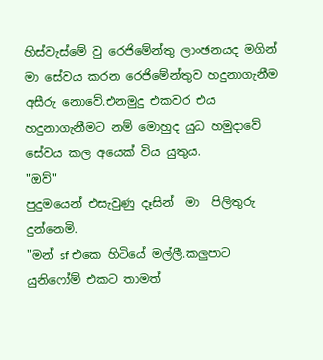හිස්වැස්මේ වු රෙජිමේන්තු ලාංඡනයද මගින් මා සේවය කරන රෙජිමේන්තුව හදුනාගැනීම අසීරු නොවේ.එනමුදු එකවර එය හදුනාගැනීමට නම් මොහුද යුධ හමුදාවේ සේවය කල අයෙක් විය යුතුය.
"ඔව්"
පුදුමයෙන් එසැවුණු දෑසින්  මා  පිලිතුරු දුන්නෙමි.
"මන් sf එකෙ හිටියේ මල්ලී.කලුපාට යුනිෆෝම් එකට තාමත්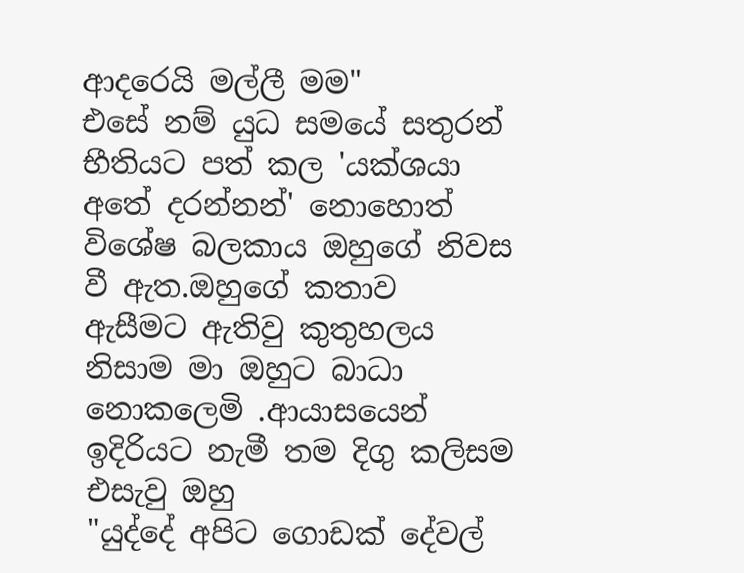ආදරෙයි මල්ලී මම"
එසේ නම් යුධ සමයේ සතුරන් භීතියට පත් කල 'යක්ශයා අතේ දරන්නන්' නොහොත් විශේෂ බලකාය ඔහුගේ නිවස වී ඇත.ඔහුගේ කතාව ඇසීමට ඇතිවු කුතුහලය නිසාම මා ඔහුට බාධා නොකලෙමි .ආයාසයෙන් ඉදිරියට නැමී තම දිගු කලිසම එසැවු ඔහු
"යුද්දේ අපිට ගොඩක් දේවල්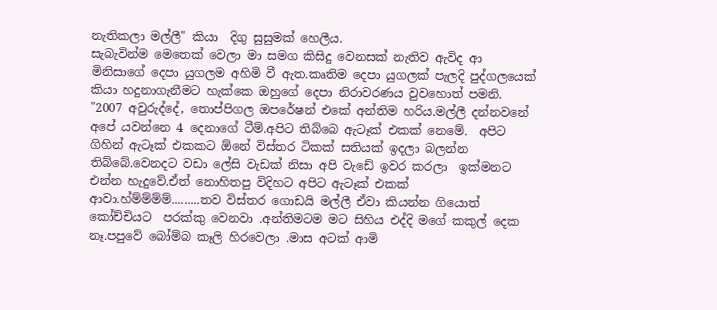නැතිකලා මල්ලී" කියා  දිගු සුසුමක් හෙලීය.
සැබැවින්ම මෙතෙක් වෙලා මා සමග කිසිදු වෙනසක් නැතිව ඇවිද ආ මිනිසාගේ දෙපා යුගලම අහිමි වී ඇත.කෘතිම දෙපා යුගලක් පැලදි පුද්ගලයෙක් කියා හදුනාගැනීමට හැක්කෙ ඔහුගේ දෙපා නිරාවරණය වුවහොත් පමනි.
"2007 අවුරුද්දේ, තොප්පිගල ඔපරේෂන් එකේ අන්තිම හරිය.මල්ලී දන්නවනේ අපේ යවන්නෙ 4 දෙනාගේ ටීම්.අපිට තිබ්බෙ ඇටෑක් එකක් නෙමේ.  අපිට ගිහින් ඇටෑක් එකකට ඕනේ විස්තර ටිකක් සතියක් ඉදලා බලන්න තිබ්බේ.වෙනදට වඩා ලේසි වැඩක් නිසා අපි වැඩේ ඉවර කරලා  ඉක්මනට එන්න හැදුවේ.ඒත් නොහිතපු විදිහට අපිට ඇටෑක් එකක් ආවා.හ්ම්ම්ම්ම්.........තව විස්තර ගොඩයි මල්ලී ඒවා කියන්න ගියොත් කෝච්චියට  පරක්කු වෙනවා .අන්තිමටම මට සිහිය එද්දි මගේ කකුල් දෙක නෑ.පපුවේ බෝම්බ කෑලි හිරවෙලා .මාස අටක් ආමි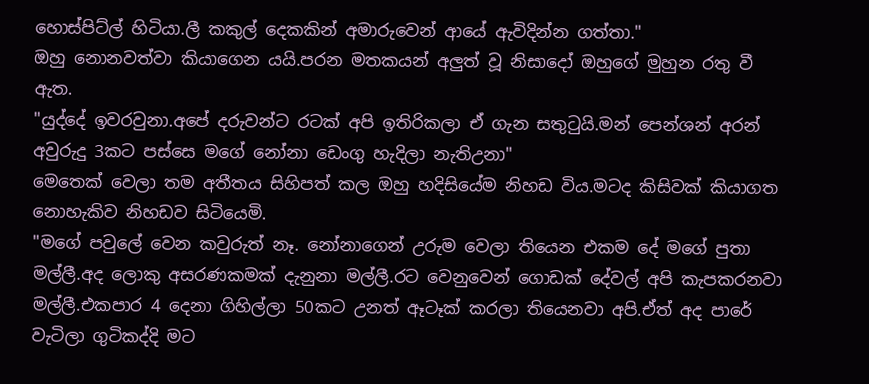හොස්පිට්ල් හිටියා.ලී කකුල් දෙකකින් අමාරුවෙන් ආයේ ඇවිදින්න ගත්තා."
ඔහු නොනවත්වා කියාගෙන යයි.පරන මතකයන් අලුත් වූ නිසාදෝ ඔහුගේ මුහුන රතු වී ඇත.
"යුද්දේ ඉවරවුනා.අපේ දරුවන්ට රටක් අපි ඉතිරිකලා ඒ ගැන සතුටුයි.මන් පෙන්ශන් අරන් අවුරුදු 3කට පස්සෙ මගේ නෝනා ඩෙංගු හැදිලා නැතිඋනා"
මෙතෙක් වෙලා තම අතීතය සිහිපත් කල ඔහු හදිසියේම නිහඩ විය.මටද කිසිවක් කියාගත නොහැකිව නිහඩව සිටියෙමි.
"මගේ පවුලේ වෙන කවුරුත් නෑ. නෝනාගෙන් උරුම වෙලා තියෙන එකම දේ මගේ පුතා මල්ලී.අද ලොකු අසරණකමක් දැනුනා මල්ලී.රට වෙනුවෙන් ගොඩක් දේවල් අපි කැපකරනවා මල්ලී.එකපාර 4 දෙනා ගිහිල්ලා 50කට උනත් ඈටෑක් කරලා තියෙනවා අපි.ඒත් අද පාරේ වැටිලා ගුටිකද්දි මට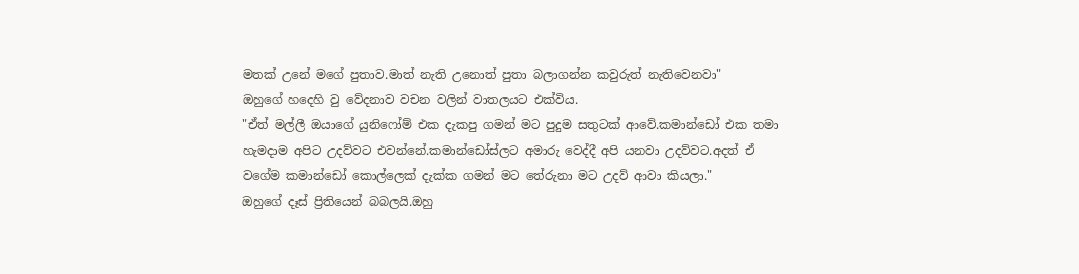මතක් උනේ මගේ පුතාව.මාත් නැති උනොත් පුතා බලාගන්න කවුරුත් නැතිවෙනවා"
ඔහුගේ හදෙහි වු වේදනාව වචන වලින් වාතලයට එක්විය.
"ඒත් මල්ලී ඔයාගේ යුනිෆෝම් එක දැකපු ගමන් මට පුදුම සතුටක් ආවේ.කමාන්ඩෝ එක තමා හැමදාම අපිට උදව්වට එවන්නේ.කමාන්ඩෝස්ලට අමාරු වෙද්දී අපි යනවා උදව්වට.අදත් ඒ වගේම කමාන්ඩෝ කොල්ලෙක් දැක්ක ගමන් මට තේරුනා මට උදව් ආවා කියලා."
ඔහුගේ දෑස් ප්‍රිතියෙන් බබලයි.ඔහු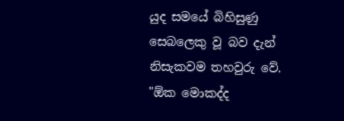යුද සමයේ බිහිසුණු සෙබලෙකු වූ බව දැන් නිසැකවම තහවුරු වේ.
"ඕක මොකද්ද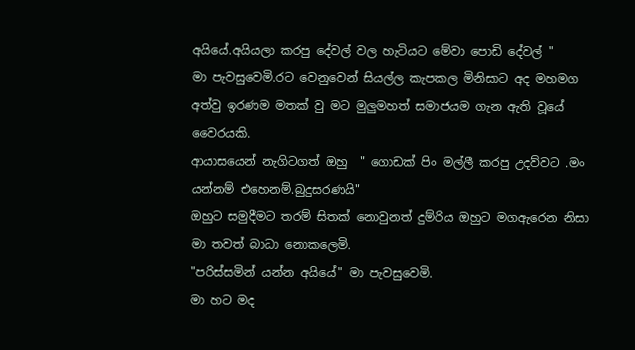අයියේ.අයියලා කරපු දේවල් වල හැටියට මේවා පොඩි දේවල් "
මා පැවසුවෙමි.රට වෙනුවෙන් සියල්ල කැපකල මිනිසාට අද මහමග අත්වු ඉරණම මතක් වු මට මුලුමහත් සමාජයම ගැන ඇති වූයේ වෛරයකි.
ආයාසයෙන් නැගිටගත් ඔහු  " ගොඩක් පිං මල්ලී කරපු උදව්වට .මං යන්නම් එහෙනම්.බුදුසරණයි"
ඔහුට සමුදීමට තරම් සිතක් නොවුනත් දුම්රිය ඔහුට මගඇරෙන නිසා මා තවත් බාධා නොකලෙමි.
"පරිස්සමින් යන්න අයියේ" මා පැවසුවෙමි.
මා හට මද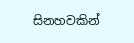සිනහවකින්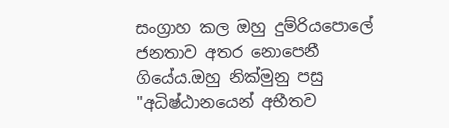සංග්‍රාහ කල ඔහු දුම්රියපොලේ ජනතාව අතර නොපෙනී ගියේය.ඔහු නික්මුනු පසු "අධිෂ්ඨානයෙන් අභීතව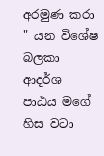අරමුණ කරා " යන විශේෂ බලකා ආදර්ශ පාඨය මගේ හිස වටා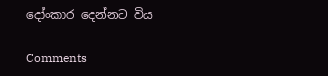දෝංකාර දෙන්නට විය

Comments